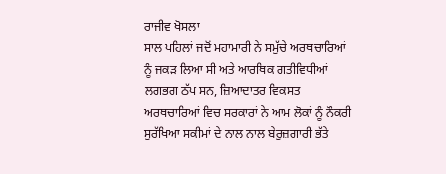ਰਾਜੀਵ ਖੋਸਲਾ
ਸਾਲ ਪਹਿਲਾਂ ਜਦੋਂ ਮਹਾਮਾਰੀ ਨੇ ਸਮੁੱਚੇ ਅਰਥਚਾਰਿਆਂ ਨੂੰ ਜਕੜ ਲਿਆ ਸੀ ਅਤੇ ਆਰਥਿਕ ਗਤੀਵਿਧੀਆਂ ਲਗਭਗ ਠੱਪ ਸਨ, ਜ਼ਿਆਦਾਤਰ ਵਿਕਸਤ ਅਰਥਚਾਰਿਆਂ ਵਿਚ ਸਰਕਾਰਾਂ ਨੇ ਆਮ ਲੋਕਾਂ ਨੂੰ ਨੌਕਰੀ ਸੁਰੱਖਿਆ ਸਕੀਮਾਂ ਦੇ ਨਾਲ ਨਾਲ ਬੇਰੁਜ਼ਗਾਰੀ ਭੱਤੇ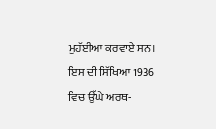ਮੁਹੱਈਆ ਕਰਵਾਏ ਸਨ। ਇਸ ਦੀ ਸਿੱਖਿਆ 1936 ਵਿਚ ਉੱਘੇ ਅਰਥ-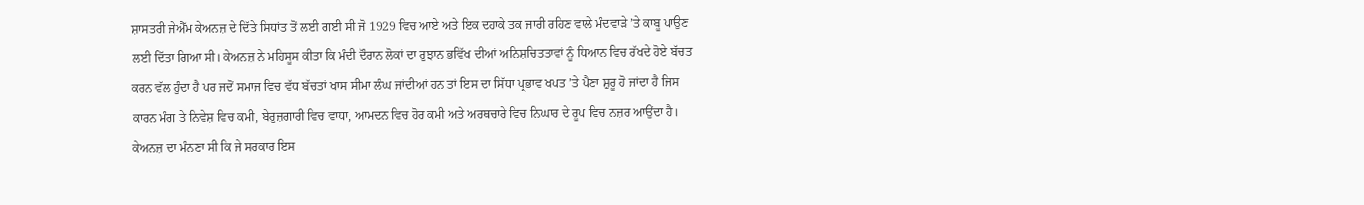ਸ਼ਾਸਤਰੀ ਜੇਐੱਮ ਕੇਅਨਜ਼ ਦੇ ਦਿੱਤੇ ਸਿਧਾਂਤ ਤੋਂ ਲਈ ਗਈ ਸੀ ਜੋ 1929 ਵਿਚ ਆਏ ਅਤੇ ਇਕ ਦਹਾਕੇ ਤਕ ਜਾਰੀ ਰਹਿਣ ਵਾਲੇ ਮੰਦਵਾੜੇ ’ਤੇ ਕਾਬੂ ਪਾਉਣ ਲਈ ਦਿੱਤਾ ਗਿਆ ਸੀ। ਕੇਅਨਜ਼ ਨੇ ਮਹਿਸੂਸ ਕੀਤਾ ਕਿ ਮੰਦੀ ਦੌਰਾਨ ਲੋਕਾਂ ਦਾ ਰੁਝਾਨ ਭਵਿੱਖ ਦੀਆਂ ਅਨਿਸ਼ਚਿਤਤਾਵਾਂ ਨੂੰ ਧਿਆਨ ਵਿਚ ਰੱਖਦੇ ਹੋਏ ਬੱਚਤ ਕਰਨ ਵੱਲ ਹੁੰਦਾ ਹੈ ਪਰ ਜਦੋਂ ਸਮਾਜ ਵਿਚ ਵੱਧ ਬੱਚਤਾਂ ਖਾਸ ਸੀਮਾ ਲੰਘ ਜਾਂਦੀਆਂ ਹਨ ਤਾਂ ਇਸ ਦਾ ਸਿੱਧਾ ਪ੍ਰਭਾਵ ਖਪਤ ’ਤੇ ਪੈਣਾ ਸ਼ੁਰੂ ਹੋ ਜਾਂਦਾ ਹੈ ਜਿਸ ਕਾਰਨ ਮੰਗ ਤੇ ਨਿਵੇਸ਼ ਵਿਚ ਕਮੀ, ਬੇਰੁਜ਼ਗਾਰੀ ਵਿਚ ਵਾਧਾ, ਆਮਦਨ ਵਿਚ ਹੋਰ ਕਮੀ ਅਤੇ ਅਰਥਚਾਰੇ ਵਿਚ ਨਿਘਾਰ ਦੇ ਰੂਪ ਵਿਚ ਨਜ਼ਰ ਆਉਂਦਾ ਹੈ। ਕੇਅਨਜ਼ ਦਾ ਮੰਨਣਾ ਸੀ ਕਿ ਜੇ ਸਰਕਾਰ ਇਸ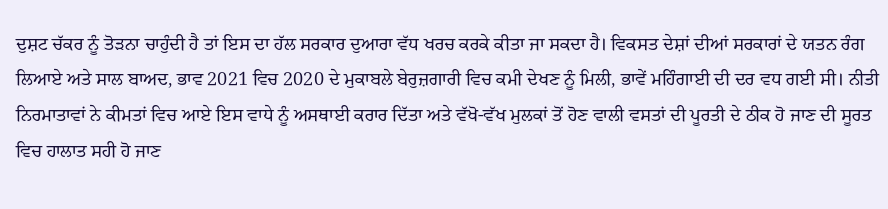ਦੁਸ਼ਟ ਚੱਕਰ ਨੂੰ ਤੋੜਨਾ ਚਾਹੁੰਦੀ ਹੈ ਤਾਂ ਇਸ ਦਾ ਹੱਲ ਸਰਕਾਰ ਦੁਆਰਾ ਵੱਧ ਖਰਚ ਕਰਕੇ ਕੀਤਾ ਜਾ ਸਕਦਾ ਹੈ। ਵਿਕਸਤ ਦੇਸ਼ਾਂ ਦੀਆਂ ਸਰਕਾਰਾਂ ਦੇ ਯਤਨ ਰੰਗ ਲਿਆਏ ਅਤੇ ਸਾਲ ਬਾਅਦ, ਭਾਵ 2021 ਵਿਚ 2020 ਦੇ ਮੁਕਾਬਲੇ ਬੇਰੁਜ਼ਗਾਰੀ ਵਿਚ ਕਮੀ ਦੇਖਣ ਨੂੰ ਮਿਲੀ, ਭਾਵੇਂ ਮਹਿੰਗਾਈ ਦੀ ਦਰ ਵਧ ਗਈ ਸੀ। ਨੀਤੀ ਨਿਰਮਾਤਾਵਾਂ ਨੇ ਕੀਮਤਾਂ ਵਿਚ ਆਏ ਇਸ ਵਾਧੇ ਨੂੰ ਅਸਥਾਈ ਕਰਾਰ ਦਿੱਤਾ ਅਤੇ ਵੱਖੋ-ਵੱਖ ਮੁਲਕਾਂ ਤੋਂ ਹੋਣ ਵਾਲੀ ਵਸਤਾਂ ਦੀ ਪੂਰਤੀ ਦੇ ਠੀਕ ਹੋ ਜਾਣ ਦੀ ਸੂਰਤ ਵਿਚ ਹਾਲਾਤ ਸਹੀ ਹੋ ਜਾਣ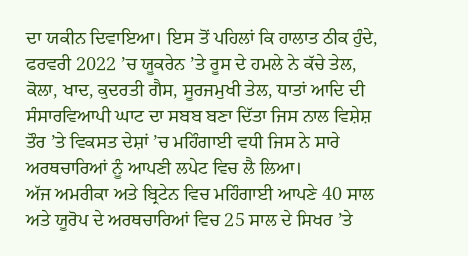ਦਾ ਯਕੀਨ ਦਿਵਾਇਆ। ਇਸ ਤੋਂ ਪਹਿਲਾਂ ਕਿ ਹਾਲਾਤ ਠੀਕ ਹੁੰਦੇ, ਫਰਵਰੀ 2022 ’ਚ ਯੂਕਰੇਨ ’ਤੇ ਰੂਸ ਦੇ ਹਮਲੇ ਨੇ ਕੱਚੇ ਤੇਲ, ਕੋਲਾ, ਖਾਦ, ਕੁਦਰਤੀ ਗੈਸ, ਸੂਰਜਮੁਖੀ ਤੇਲ, ਧਾਤਾਂ ਆਦਿ ਦੀ ਸੰਸਾਰਵਿਆਪੀ ਘਾਟ ਦਾ ਸਬਬ ਬਣਾ ਦਿੱਤਾ ਜਿਸ ਨਾਲ ਵਿਸ਼ੇਸ਼ ਤੌਰ ’ਤੇ ਵਿਕਸਤ ਦੇਸ਼ਾਂ ’ਚ ਮਹਿੰਗਾਈ ਵਧੀ ਜਿਸ ਨੇ ਸਾਰੇ ਅਰਥਚਾਰਿਆਂ ਨੂੰ ਆਪਣੀ ਲਪੇਟ ਵਿਚ ਲੈ ਲਿਆ।
ਅੱਜ ਅਮਰੀਕਾ ਅਤੇ ਬ੍ਰਿਟੇਨ ਵਿਚ ਮਹਿੰਗਾਈ ਆਪਣੇ 40 ਸਾਲ ਅਤੇ ਯੂਰੋਪ ਦੇ ਅਰਥਚਾਰਿਆਂ ਵਿਚ 25 ਸਾਲ ਦੇ ਸਿਖਰ ’ਤੇ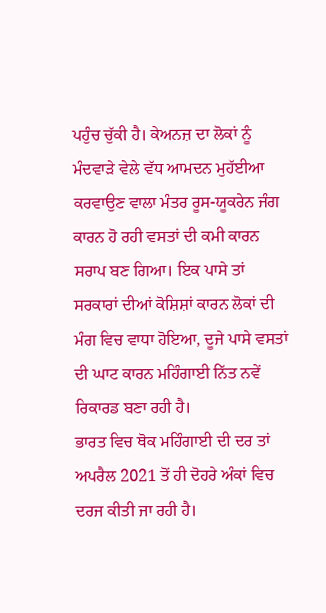ਪਹੁੰਚ ਚੁੱਕੀ ਹੈ। ਕੇਅਨਜ਼ ਦਾ ਲੋਕਾਂ ਨੂੰ ਮੰਦਵਾੜੇ ਵੇਲੇ ਵੱਧ ਆਮਦਨ ਮੁਹੱਈਆ ਕਰਵਾਉਣ ਵਾਲਾ ਮੰਤਰ ਰੂਸ-ਯੂਕਰੇਨ ਜੰਗ ਕਾਰਨ ਹੋ ਰਹੀ ਵਸਤਾਂ ਦੀ ਕਮੀ ਕਾਰਨ ਸਰਾਪ ਬਣ ਗਿਆ। ਇਕ ਪਾਸੇ ਤਾਂ ਸਰਕਾਰਾਂ ਦੀਆਂ ਕੋਸ਼ਿਸ਼ਾਂ ਕਾਰਨ ਲੋਕਾਂ ਦੀ ਮੰਗ ਵਿਚ ਵਾਧਾ ਹੋਇਆ, ਦੂਜੇ ਪਾਸੇ ਵਸਤਾਂ ਦੀ ਘਾਟ ਕਾਰਨ ਮਹਿੰਗਾਈ ਨਿੱਤ ਨਵੇਂ ਰਿਕਾਰਡ ਬਣਾ ਰਹੀ ਹੈ।
ਭਾਰਤ ਵਿਚ ਥੋਕ ਮਹਿੰਗਾਈ ਦੀ ਦਰ ਤਾਂ ਅਪਰੈਲ 2021 ਤੋਂ ਹੀ ਦੋਹਰੇ ਅੰਕਾਂ ਵਿਚ ਦਰਜ ਕੀਤੀ ਜਾ ਰਹੀ ਹੈ।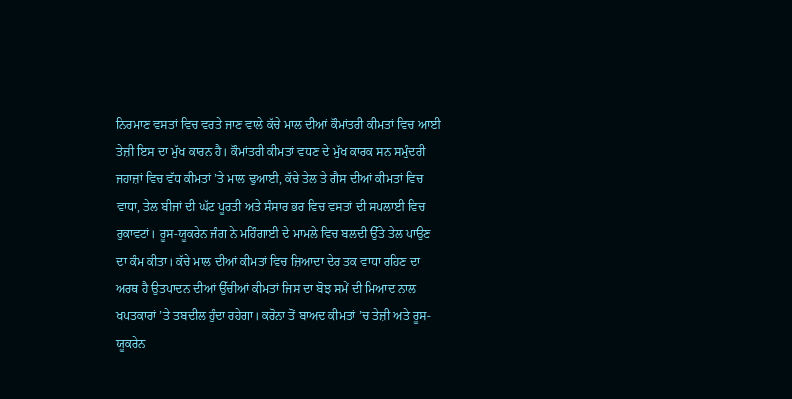ਨਿਰਮਾਣ ਵਸਤਾਂ ਵਿਚ ਵਰਤੇ ਜਾਣ ਵਾਲੇ ਕੱਚੇ ਮਾਲ ਦੀਆਂ ਕੌਮਾਂਤਰੀ ਕੀਮਤਾਂ ਵਿਚ ਆਈ ਤੇਜ਼ੀ ਇਸ ਦਾ ਮੁੱਖ ਕਾਰਨ ਹੈ। ਕੌਮਾਂਤਰੀ ਕੀਮਤਾਂ ਵਧਣ ਦੇ ਮੁੱਖ ਕਾਰਕ ਸਨ ਸਮੁੰਦਰੀ ਜਹਾਜ਼ਾਂ ਵਿਚ ਵੱਧ ਕੀਮਤਾਂ ’ਤੇ ਮਾਲ ਢੁਆਈ, ਕੱਚੇ ਤੇਲ ਤੇ ਗੈਸ ਦੀਆਂ ਕੀਮਤਾਂ ਵਿਚ ਵਾਧਾ, ਤੇਲ ਬੀਜਾਂ ਦੀ ਘੱਟ ਪੂਰਤੀ ਅਤੇ ਸੰਸਾਰ ਭਰ ਵਿਚ ਵਸਤਾਂ ਦੀ ਸਪਲਾਈ ਵਿਚ ਰੁਕਾਵਟਾਂ। ਰੂਸ-ਯੂਕਰੇਨ ਜੰਗ ਨੇ ਮਹਿੰਗਾਈ ਦੇ ਮਾਮਲੇ ਵਿਚ ਬਲਦੀ ਉੱਤੇ ਤੇਲ ਪਾਉਣ ਦਾ ਕੰਮ ਕੀਤਾ। ਕੱਚੇ ਮਾਲ ਦੀਆਂ ਕੀਮਤਾਂ ਵਿਚ ਜ਼ਿਆਦਾ ਦੇਰ ਤਕ ਵਾਧਾ ਰਹਿਣ ਦਾ ਅਰਥ ਹੈ ਉਤਪਾਦਨ ਦੀਆਂ ਉੱਚੀਆਂ ਕੀਮਤਾਂ ਜਿਸ ਦਾ ਬੋਝ ਸਮੇਂ ਦੀ ਮਿਆਦ ਨਾਲ ਖਪਤਕਾਰਾਂ ’ਤੇ ਤਬਦੀਲ ਹੁੰਦਾ ਰਹੇਗਾ। ਕਰੋਨਾ ਤੋਂ ਬਾਅਦ ਕੀਮਤਾਂ ’ਚ ਤੇਜ਼ੀ ਅਤੇ ਰੂਸ-ਯੂਕਰੇਨ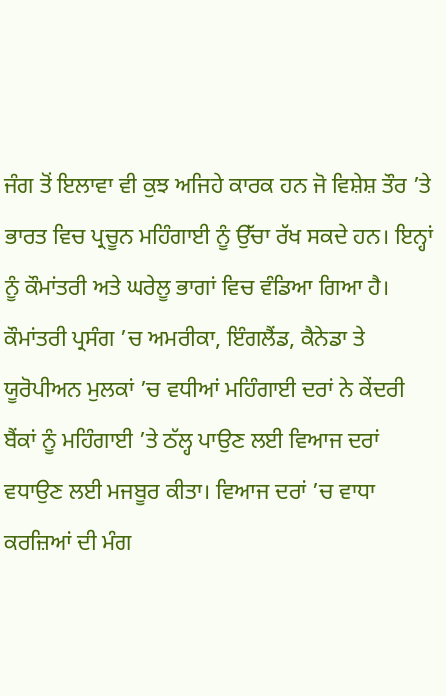ਜੰਗ ਤੋਂ ਇਲਾਵਾ ਵੀ ਕੁਝ ਅਜਿਹੇ ਕਾਰਕ ਹਨ ਜੋ ਵਿਸ਼ੇਸ਼ ਤੌਰ ’ਤੇ ਭਾਰਤ ਵਿਚ ਪ੍ਰਚੂਨ ਮਹਿੰਗਾਈ ਨੂੰ ਉੱਚਾ ਰੱਖ ਸਕਦੇ ਹਨ। ਇਨ੍ਹਾਂ ਨੂੰ ਕੌਮਾਂਤਰੀ ਅਤੇ ਘਰੇਲੂ ਭਾਗਾਂ ਵਿਚ ਵੰਡਿਆ ਗਿਆ ਹੈ।
ਕੌਮਾਂਤਰੀ ਪ੍ਰਸੰਗ ’ਚ ਅਮਰੀਕਾ, ਇੰਗਲੈਂਡ, ਕੈਨੇਡਾ ਤੇ ਯੂਰੋਪੀਅਨ ਮੁਲਕਾਂ ’ਚ ਵਧੀਆਂ ਮਹਿੰਗਾਈ ਦਰਾਂ ਨੇ ਕੇਂਦਰੀ ਬੈਂਕਾਂ ਨੂੰ ਮਹਿੰਗਾਈ ’ਤੇ ਠੱਲ੍ਹ ਪਾਉਣ ਲਈ ਵਿਆਜ ਦਰਾਂ ਵਧਾਉਣ ਲਈ ਮਜਬੂਰ ਕੀਤਾ। ਵਿਆਜ ਦਰਾਂ ’ਚ ਵਾਧਾ ਕਰਜ਼ਿਆਂ ਦੀ ਮੰਗ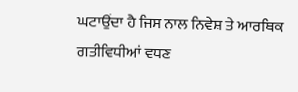ਘਟਾਉਂਦਾ ਹੈ ਜਿਸ ਨਾਲ ਨਿਵੇਸ਼ ਤੇ ਆਰਥਿਕ ਗਤੀਵਿਧੀਆਂ ਵਧਣ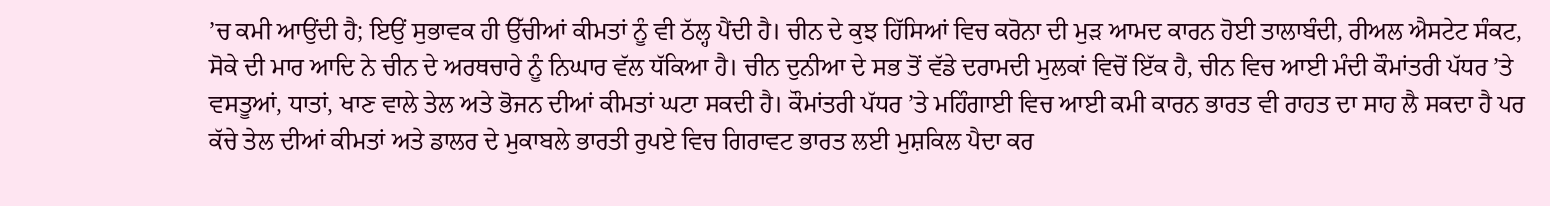’ਚ ਕਮੀ ਆਉਂਦੀ ਹੈ; ਇਉਂ ਸੁਭਾਵਕ ਹੀ ਉੱਚੀਆਂ ਕੀਮਤਾਂ ਨੂੰ ਵੀ ਠੱਲ੍ਹ ਪੈਂਦੀ ਹੈ। ਚੀਨ ਦੇ ਕੁਝ ਹਿੱਸਿਆਂ ਵਿਚ ਕਰੋਨਾ ਦੀ ਮੁੜ ਆਮਦ ਕਾਰਨ ਹੋਈ ਤਾਲਾਬੰਦੀ, ਰੀਅਲ ਐਸਟੇਟ ਸੰਕਟ, ਸੋਕੇ ਦੀ ਮਾਰ ਆਦਿ ਨੇ ਚੀਨ ਦੇ ਅਰਥਚਾਰੇ ਨੂੰ ਨਿਘਾਰ ਵੱਲ ਧੱਕਿਆ ਹੈ। ਚੀਨ ਦੁਨੀਆ ਦੇ ਸਭ ਤੋਂ ਵੱਡੇ ਦਰਾਮਦੀ ਮੁਲਕਾਂ ਵਿਚੋਂ ਇੱਕ ਹੈ, ਚੀਨ ਵਿਚ ਆਈ ਮੰਦੀ ਕੌਮਾਂਤਰੀ ਪੱਧਰ ’ਤੇ ਵਸਤੂਆਂ, ਧਾਤਾਂ, ਖਾਣ ਵਾਲੇ ਤੇਲ ਅਤੇ ਭੋਜਨ ਦੀਆਂ ਕੀਮਤਾਂ ਘਟਾ ਸਕਦੀ ਹੈ। ਕੌਮਾਂਤਰੀ ਪੱਧਰ ’ਤੇ ਮਹਿੰਗਾਈ ਵਿਚ ਆਈ ਕਮੀ ਕਾਰਨ ਭਾਰਤ ਵੀ ਰਾਹਤ ਦਾ ਸਾਹ ਲੈ ਸਕਦਾ ਹੈ ਪਰ ਕੱਚੇ ਤੇਲ ਦੀਆਂ ਕੀਮਤਾਂ ਅਤੇ ਡਾਲਰ ਦੇ ਮੁਕਾਬਲੇ ਭਾਰਤੀ ਰੁਪਏ ਵਿਚ ਗਿਰਾਵਟ ਭਾਰਤ ਲਈ ਮੁਸ਼ਕਿਲ ਪੈਦਾ ਕਰ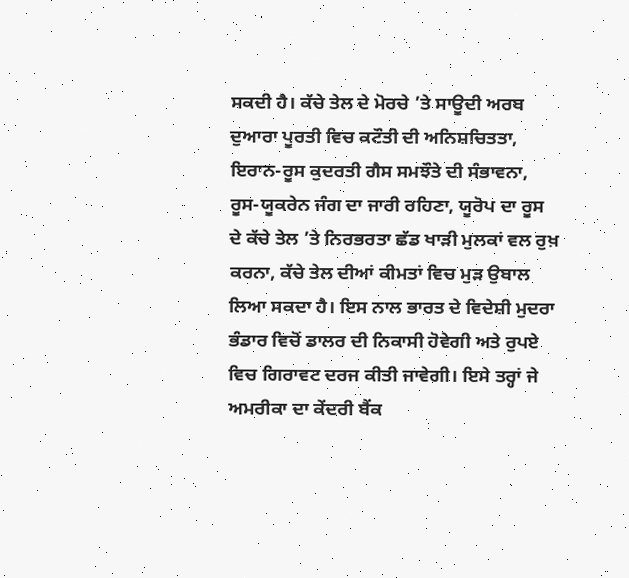ਸਕਦੀ ਹੈ। ਕੱਚੇ ਤੇਲ ਦੇ ਮੋਰਚੇ ’ਤੇ ਸਾਊਦੀ ਅਰਬ ਦੁਆਰਾ ਪੂਰਤੀ ਵਿਚ ਕਟੌਤੀ ਦੀ ਅਨਿਸ਼ਚਿਤਤਾ, ਇਰਾਨ-ਰੂਸ ਕੁਦਰਤੀ ਗੈਸ ਸਮਝੌਤੇ ਦੀ ਸੰਭਾਵਨਾ, ਰੂਸ-ਯੂਕਰੇਨ ਜੰਗ ਦਾ ਜਾਰੀ ਰਹਿਣਾ, ਯੂਰੋਪ ਦਾ ਰੂਸ ਦੇ ਕੱਚੇ ਤੇਲ ’ਤੇ ਨਿਰਭਰਤਾ ਛੱਡ ਖਾੜੀ ਮੁਲਕਾਂ ਵਲ ਰੁਖ਼ ਕਰਨਾ, ਕੱਚੇ ਤੇਲ ਦੀਆਂ ਕੀਮਤਾਂ ਵਿਚ ਮੁੜ ਉਬਾਲ ਲਿਆ ਸਕਦਾ ਹੈ। ਇਸ ਨਾਲ ਭਾਰਤ ਦੇ ਵਿਦੇਸ਼ੀ ਮੁਦਰਾ ਭੰਡਾਰ ਵਿਚੋਂ ਡਾਲਰ ਦੀ ਨਿਕਾਸੀ ਹੋਵੇਗੀ ਅਤੇ ਰੁਪਏ ਵਿਚ ਗਿਰਾਵਟ ਦਰਜ ਕੀਤੀ ਜਾਵੇਗੀ। ਇਸੇ ਤਰ੍ਹਾਂ ਜੇ ਅਮਰੀਕਾ ਦਾ ਕੇਂਦਰੀ ਬੈਂਕ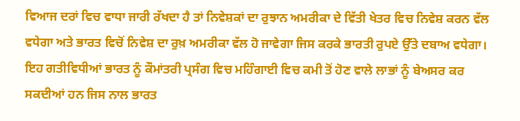ਵਿਆਜ ਦਰਾਂ ਵਿਚ ਵਾਧਾ ਜਾਰੀ ਰੱਖਦਾ ਹੈ ਤਾਂ ਨਿਵੇਸ਼ਕਾਂ ਦਾ ਰੁਝਾਨ ਅਮਰੀਕਾ ਦੇ ਵਿੱਤੀ ਖੇਤਰ ਵਿਚ ਨਿਵੇਸ਼ ਕਰਨ ਵੱਲ ਵਧੇਗਾ ਅਤੇ ਭਾਰਤ ਵਿਚੋਂ ਨਿਵੇਸ਼ ਦਾ ਰੁਖ਼ ਅਮਰੀਕਾ ਵੱਲ ਹੋ ਜਾਵੇਗਾ ਜਿਸ ਕਰਕੇ ਭਾਰਤੀ ਰੁਪਏ ਉੱਤੇ ਦਬਾਅ ਵਧੇਗਾ। ਇਹ ਗਤੀਵਿਧੀਆਂ ਭਾਰਤ ਨੂੰ ਕੌਮਾਂਤਰੀ ਪ੍ਰਸੰਗ ਵਿਚ ਮਹਿੰਗਾਈ ਵਿਚ ਕਮੀ ਤੋਂ ਹੋਣ ਵਾਲੇ ਲਾਭਾਂ ਨੂੰ ਬੇਅਸਰ ਕਰ ਸਕਦੀਆਂ ਹਨ ਜਿਸ ਨਾਲ ਭਾਰਤ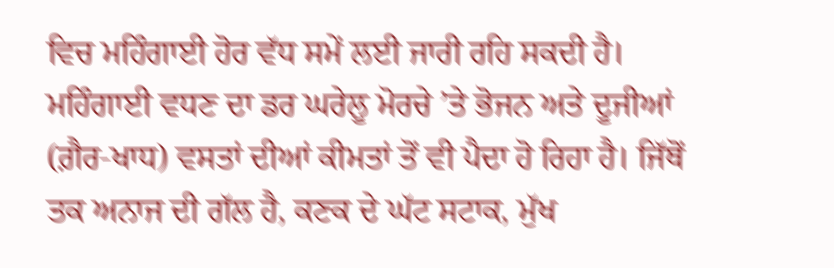ਵਿਚ ਮਹਿੰਗਾਈ ਹੋਰ ਵੱਧ ਸਮੇਂ ਲਈ ਜਾਰੀ ਰਹਿ ਸਕਦੀ ਹੈ।
ਮਹਿੰਗਾਈ ਵਧਣ ਦਾ ਡਰ ਘਰੇਲੂ ਮੋਰਚੇ ’ਤੇ ਭੋਜਨ ਅਤੇ ਦੂਜੀਆਂ (ਗ਼ੈਰ-ਖਾਧ) ਵਸਤਾਂ ਦੀਆਂ ਕੀਮਤਾਂ ਤੋਂ ਵੀ ਪੈਦਾ ਹੋ ਰਿਹਾ ਹੈ। ਜਿੱਥੋਂ ਤਕ ਅਨਾਜ ਦੀ ਗੱਲ ਹੈ, ਕਣਕ ਦੇ ਘੱਟ ਸਟਾਕ, ਮੁੱਖ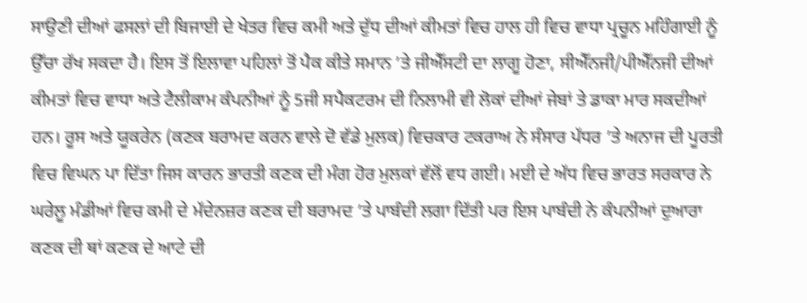ਸਾਉਣੀ ਦੀਆਂ ਫਸਲਾਂ ਦੀ ਬਿਜਾਈ ਦੇ ਖੇਤਰ ਵਿਚ ਕਮੀ ਅਤੇ ਦੁੱਧ ਦੀਆਂ ਕੀਮਤਾਂ ਵਿਚ ਹਾਲ ਹੀ ਵਿਚ ਵਾਧਾ ਪ੍ਰਚੂਨ ਮਹਿੰਗਾਈ ਨੂੰ ਉੱਚਾ ਰੱਖ ਸਕਦਾ ਹੈ। ਇਸ ਤੋਂ ਇਲਾਵਾ ਪਹਿਲਾਂ ਤੋਂ ਪੈਕ ਕੀਤੇ ਸਮਾਨ ’ਤੇ ਜੀਐੱਸਟੀ ਦਾ ਲਾਗੂ ਹੋਣਾ, ਸੀਐੱਨਜੀ/ਪੀਐੱਨਜੀ ਦੀਆਂ ਕੀਮਤਾਂ ਵਿਚ ਵਾਧਾ ਅਤੇ ਟੈਲੀਕਾਮ ਕੰਪਨੀਆਂ ਨੂੰ 5ਜੀ ਸਪੈਕਟਰਮ ਦੀ ਨਿਲਾਮੀ ਵੀ ਲੋਕਾਂ ਦੀਆਂ ਜੇਬਾਂ ਤੇ ਡਾਕਾ ਮਾਰ ਸਕਦੀਆਂ ਹਨ। ਰੂਸ ਅਤੇ ਯੂਕਰੇਨ (ਕਣਕ ਬਰਾਮਦ ਕਰਨ ਵਾਲੇ ਦੋ ਵੱਡੇ ਮੁਲਕ) ਵਿਚਕਾਰ ਟਕਰਾਅ ਨੇ ਸੰਸਾਰ ਪੱਧਰ ’ਤੇ ਅਨਾਜ ਦੀ ਪੂਰਤੀ ਵਿਚ ਵਿਘਨ ਪਾ ਦਿੱਤਾ ਜਿਸ ਕਾਰਨ ਭਾਰਤੀ ਕਣਕ ਦੀ ਮੰਗ ਹੋਰ ਮੁਲਕਾਂ ਵੱਲੋਂ ਵਧ ਗਈ। ਮਈ ਦੇ ਅੱਧ ਵਿਚ ਭਾਰਤ ਸਰਕਾਰ ਨੇ ਘਰੇਲੂ ਮੰਡੀਆਂ ਵਿਚ ਕਮੀ ਦੇ ਮੱਦੇਨਜ਼ਰ ਕਣਕ ਦੀ ਬਰਾਮਦ ’ਤੇ ਪਾਬੰਦੀ ਲਗਾ ਦਿੱਤੀ ਪਰ ਇਸ ਪਾਬੰਦੀ ਨੇ ਕੰਪਨੀਆਂ ਦੁਆਰਾ ਕਣਕ ਦੀ ਥਾਂ ਕਣਕ ਦੇ ਆਟੇ ਦੀ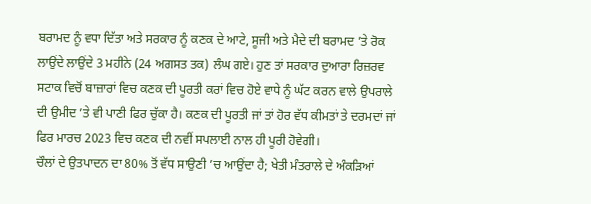ਬਰਾਮਦ ਨੂੰ ਵਧਾ ਦਿੱਤਾ ਅਤੇ ਸਰਕਾਰ ਨੂੰ ਕਣਕ ਦੇ ਆਟੇ, ਸੂਜੀ ਅਤੇ ਮੈਦੇ ਦੀ ਬਰਾਮਦ ’ਤੇ ਰੋਕ ਲਾਉਂਦੇ ਲਾਉਂਦੇ 3 ਮਹੀਨੇ (24 ਅਗਸਤ ਤਕ) ਲੰਘ ਗਏ। ਹੁਣ ਤਾਂ ਸਰਕਾਰ ਦੁਆਰਾ ਰਿਜ਼ਰਵ ਸਟਾਕ ਵਿਚੋਂ ਬਾਜ਼ਾਰਾਂ ਵਿਚ ਕਣਕ ਦੀ ਪੂਰਤੀ ਕਰਾਂ ਵਿਚ ਹੋਏ ਵਾਧੇ ਨੂੰ ਘੱਟ ਕਰਨ ਵਾਲੇ ਉਪਰਾਲੇ ਦੀ ਉਮੀਦ ’ਤੇ ਵੀ ਪਾਣੀ ਫਿਰ ਚੁੱਕਾ ਹੈ। ਕਣਕ ਦੀ ਪੂਰਤੀ ਜਾਂ ਤਾਂ ਹੋਰ ਵੱਧ ਕੀਮਤਾਂ ਤੇ ਦਰਮਦਾਂ ਜਾਂ ਫਿਰ ਮਾਰਚ 2023 ਵਿਚ ਕਣਕ ਦੀ ਨਵੀਂ ਸਪਲਾਈ ਨਾਲ ਹੀ ਪੂਰੀ ਹੋਵੇਗੀ।
ਚੌਲਾਂ ਦੇ ਉਤਪਾਦਨ ਦਾ 80% ਤੋਂ ਵੱਧ ਸਾਉਣੀ ’ਚ ਆਉਂਦਾ ਹੈ; ਖੇਤੀ ਮੰਤਰਾਲੇ ਦੇ ਅੰਕੜਿਆਂ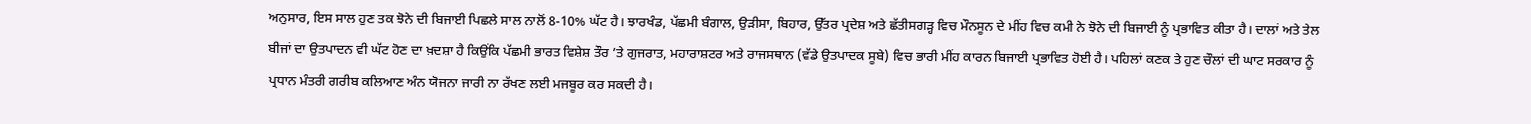ਅਨੁਸਾਰ, ਇਸ ਸਾਲ ਹੁਣ ਤਕ ਝੋਨੇ ਦੀ ਬਿਜਾਈ ਪਿਛਲੇ ਸਾਲ ਨਾਲੋਂ 8-10% ਘੱਟ ਹੈ। ਝਾਰਖੰਡ, ਪੱਛਮੀ ਬੰਗਾਲ, ਉੜੀਸਾ, ਬਿਹਾਰ, ਉੱਤਰ ਪ੍ਰਦੇਸ਼ ਅਤੇ ਛੱਤੀਸਗੜ੍ਹ ਵਿਚ ਮੌਨਸੂਨ ਦੇ ਮੀਂਹ ਵਿਚ ਕਮੀ ਨੇ ਝੋਨੇ ਦੀ ਬਿਜਾਈ ਨੂੰ ਪ੍ਰਭਾਵਿਤ ਕੀਤਾ ਹੈ। ਦਾਲਾਂ ਅਤੇ ਤੇਲ ਬੀਜਾਂ ਦਾ ਉਤਪਾਦਨ ਵੀ ਘੱਟ ਹੋਣ ਦਾ ਖ਼ਦਸ਼ਾ ਹੈ ਕਿਉਂਕਿ ਪੱਛਮੀ ਭਾਰਤ ਵਿਸ਼ੇਸ਼ ਤੌਰ ’ਤੇ ਗੁਜਰਾਤ, ਮਹਾਰਾਸ਼ਟਰ ਅਤੇ ਰਾਜਸਥਾਨ (ਵੱਡੇ ਉਤਪਾਦਕ ਸੂਬੇ) ਵਿਚ ਭਾਰੀ ਮੀਂਹ ਕਾਰਨ ਬਿਜਾਈ ਪ੍ਰਭਾਵਿਤ ਹੋਈ ਹੈ। ਪਹਿਲਾਂ ਕਣਕ ਤੇ ਹੁਣ ਚੌਲਾਂ ਦੀ ਘਾਟ ਸਰਕਾਰ ਨੂੰ ਪ੍ਰਧਾਨ ਮੰਤਰੀ ਗਰੀਬ ਕਲਿਆਣ ਅੰਨ ਯੋਜਨਾ ਜਾਰੀ ਨਾ ਰੱਖਣ ਲਈ ਮਜਬੂਰ ਕਰ ਸਕਦੀ ਹੈ।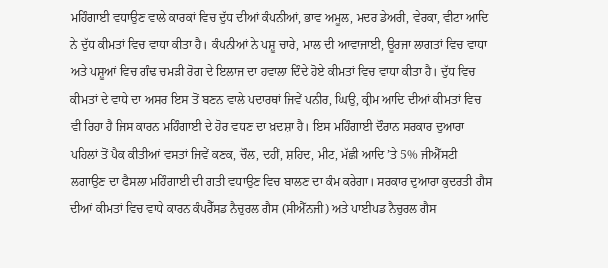ਮਹਿੰਗਾਈ ਵਧਾਉਣ ਵਾਲੇ ਕਾਰਕਾਂ ਵਿਚ ਦੁੱਧ ਦੀਆਂ ਕੰਪਨੀਆਂ, ਭਾਵ ਅਮੂਲ, ਮਦਰ ਡੇਅਰੀ, ਵੇਰਕਾ, ਵੀਟਾ ਆਦਿ ਨੇ ਦੁੱਧ ਕੀਮਤਾਂ ਵਿਚ ਵਾਧਾ ਕੀਤਾ ਹੈ। ਕੰਪਨੀਆਂ ਨੇ ਪਸ਼ੂ ਚਾਰੇ, ਮਾਲ ਦੀ ਆਵਾਜਾਈ, ਊਰਜਾ ਲਾਗਤਾਂ ਵਿਚ ਵਾਧਾ ਅਤੇ ਪਸ਼ੂਆਂ ਵਿਚ ਗੰਢ ਚਮੜੀ ਰੋਗ ਦੇ ਇਲਾਜ ਦਾ ਹਵਾਲਾ ਦਿੰਦੇ ਹੋਏ ਕੀਮਤਾਂ ਵਿਚ ਵਾਧਾ ਕੀਤਾ ਹੈ। ਦੁੱਧ ਵਿਚ ਕੀਮਤਾਂ ਦੇ ਵਾਧੇ ਦਾ ਅਸਰ ਇਸ ਤੋਂ ਬਣਨ ਵਾਲੇ ਪਦਾਰਥਾਂ ਜਿਵੇਂ ਪਨੀਰ, ਘਿਉ, ਕ੍ਰੀਮ ਆਦਿ ਦੀਆਂ ਕੀਮਤਾਂ ਵਿਚ ਵੀ ਰਿਹਾ ਹੈ ਜਿਸ ਕਾਰਨ ਮਹਿੰਗਾਈ ਦੇ ਹੋਰ ਵਧਣ ਦਾ ਖ਼ਦਸ਼ਾ ਹੈ। ਇਸ ਮਹਿੰਗਾਈ ਦੌਰਾਨ ਸਰਕਾਰ ਦੁਆਰਾ ਪਹਿਲਾਂ ਤੋਂ ਪੈਕ ਕੀਤੀਆਂ ਵਸਤਾਂ ਜਿਵੇਂ ਕਣਕ, ਚੌਲ, ਦਹੀਂ, ਸ਼ਹਿਦ, ਮੀਟ, ਮੱਛੀ ਆਦਿ ’ਤੇ 5% ਜੀਐੱਸਟੀ ਲਗਾਉਣ ਦਾ ਫੈਸਲਾ ਮਹਿੰਗਾਈ ਦੀ ਗਤੀ ਵਧਾਉਣ ਵਿਚ ਬਾਲਣ ਦਾ ਕੰਮ ਕਰੇਗਾ। ਸਰਕਾਰ ਦੁਆਰਾ ਕੁਦਰਤੀ ਗੈਸ ਦੀਆਂ ਕੀਮਤਾਂ ਵਿਚ ਵਾਧੇ ਕਾਰਨ ਕੰਪਰੈੱਸਡ ਨੈਚੁਰਲ ਗੈਸ (ਸੀਐੱਨਜੀ) ਅਤੇ ਪਾਈਪਡ ਨੈਚੁਰਲ ਗੈਸ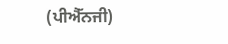(ਪੀਐੱਨਜੀ)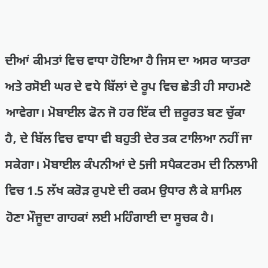ਦੀਆਂ ਕੀਮਤਾਂ ਵਿਚ ਵਾਧਾ ਹੋਇਆ ਹੈ ਜਿਸ ਦਾ ਅਸਰ ਯਾਤਰਾ ਅਤੇ ਰਸੋਈ ਘਰ ਦੇ ਵਧੇ ਬਿੱਲਾਂ ਦੇ ਰੂਪ ਵਿਚ ਛੇਤੀ ਹੀ ਸਾਹਮਣੇ ਆਵੇਗਾ। ਮੋਬਾਈਲ ਫੋਨ ਜੋ ਹਰ ਇੱਕ ਦੀ ਜ਼ਰੂਰਤ ਬਣ ਚੁੱਕਾ ਹੈ, ਦੇ ਬਿੱਲ ਵਿਚ ਵਾਧਾ ਵੀ ਬਹੁਤੀ ਦੇਰ ਤਕ ਟਾਲਿਆ ਨਹੀਂ ਜਾ ਸਕੇਗਾ। ਮੋਬਾਈਲ ਕੰਪਨੀਆਂ ਦੇ 5ਜੀ ਸਪੈਕਟਰਮ ਦੀ ਨਿਲਾਮੀ ਵਿਚ 1.5 ਲੱਖ ਕਰੋੜ ਰੁਪਏ ਦੀ ਰਕਮ ਉਧਾਰ ਲੈ ਕੇ ਸ਼ਾਮਿਲ ਹੋਣਾ ਮੌਜੂਦਾ ਗਾਹਕਾਂ ਲਈ ਮਹਿੰਗਾਈ ਦਾ ਸੂਚਕ ਹੈ।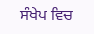ਸੰਖੇਪ ਵਿਚ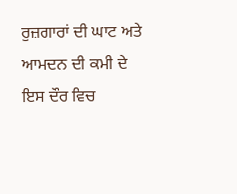ਰੁਜ਼ਗਾਰਾਂ ਦੀ ਘਾਟ ਅਤੇ ਆਮਦਨ ਦੀ ਕਮੀ ਦੇ ਇਸ ਦੌਰ ਵਿਚ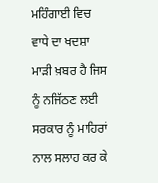ਮਹਿੰਗਾਈ ਵਿਚ ਵਾਧੇ ਦਾ ਖਦਸ਼ਾ ਮਾੜੀ ਖ਼ਬਰ ਹੈ ਜਿਸ ਨੂੰ ਨਜਿੱਠਣ ਲਈ ਸਰਕਾਰ ਨੂੰ ਮਾਹਿਰਾਂ ਨਾਲ ਸਲਾਹ ਕਰ ਕੇ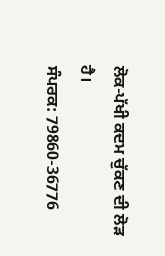ਲੋਕ-ਪੱਖੀ ਕਦਮ ਚੁੱਕਣ ਦੀ ਲੋੜ ਹੈ।
ਸੰਪਰਕ: 79860-36776